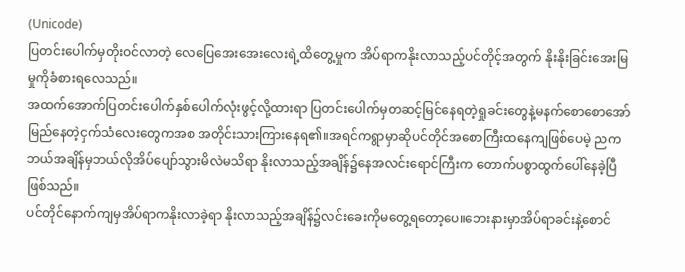(Unicode)
ပြတင်းပေါက်မှတိုးဝင်လာတဲ့ လေပြေအေးအေးလေးရဲ့ထိတွေ့မှုက အိပ်ရာကနိုးလာသည့်ပင်တိုင့်အတွက် နိုးနိုးခြင်းအေးမြမှုကိုခံစားရလေသည်။
အထက်အောက်ပြတင်းပေါက်နှစ်ပေါက်လုံးဖွင့်လို့ထားရာ ပြတင်းပေါက်မှတဆင့်မြင်နေရတဲ့ရှုခင်းတွေနဲ့မနက်စောစောအော်မြည်နေတဲ့ငှက်သံလေးတွေကအစ အတိုင်းသားကြားနေရ၏။အရင်ကရွာမှာဆိုပင်တိုင်အစောကြီးထနေကျဖြစ်ပေမဲ့ ညကဘယ်အချိန်မှဘယ်လိုအိပ်ပျော်သွားမိလဲမသိရာ နိုးလာသည့်အချိန်၌နေအလင်းရောင်ကြီးက တောက်ပစွာထွက်ပေါ်နေခဲ့ပြီဖြစ်သည်။
ပင်တိုင်နောက်ကျမှအိပ်ရာကနိုးလာခဲ့ရာ နိုးလာသည့်အချိန်၌လင်းခေးကိုမတွေ့ရတော့ပေ။ဘေးနားမှာအိပ်ရာခင်းနဲ့စောင်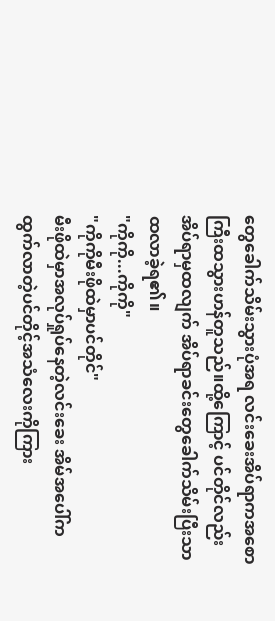တွေခေါက်သိမ်းသွားပုံအရ လင်းခေးအိပ်ရာကအစောကြီးထသွားဟန်တူသည်။ထို့ကြောင့် ပင်တိုင်လည်းအိပ်ရာမှထလျက် အိပ်ရာခင်းတွေခေါက်သိမ်းပြီးသာထလာခဲ့ရ၏။
"ကိုကို...ကိုကို"
"ကိုကိုမီးဖိုထဲမှာပင်တိုင်"
မီးဖိုထဲမှာအလုပ်ရှုပ်နေတဲ့လင်းခေး အိမ်အပေါ်ကထွက်လာတဲ့ပင်တိုင့်အသံလေးကိုကြား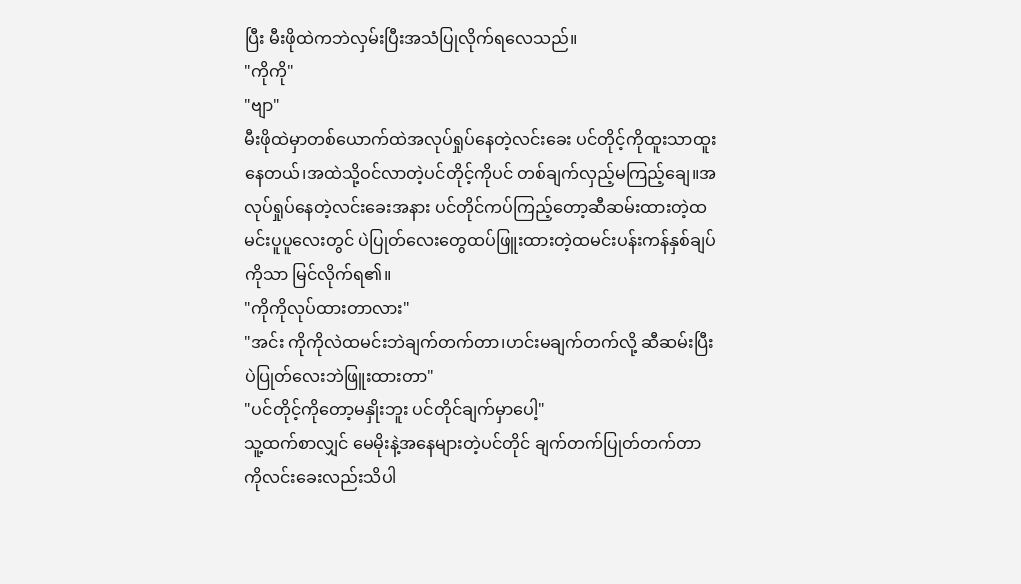ပြီး မီးဖိုထဲကဘဲလှမ်းပြီးအသံပြုလိုက်ရလေသည်။
"ကိုကို"
"ဗျာ"
မီးဖိုထဲမှာတစ်ယောက်ထဲအလုပ်ရှုပ်နေတဲ့လင်းခေး ပင်တိုင့်ကိုထူးသာထူးနေတယ်၊အထဲသို့ဝင်လာတဲ့ပင်တိုင့်ကိုပင် တစ်ချက်လှည့်မကြည့်ချေ။အလုပ်ရှုပ်နေတဲ့လင်းခေးအနား ပင်တိုင်ကပ်ကြည့်တော့ဆီဆမ်းထားတဲ့ထမင်းပူပူလေးတွင် ပဲပြုတ်လေးတွေထပ်ဖြူးထားတဲ့ထမင်းပန်းကန်နှစ်ချပ်ကိုသာ မြင်လိုက်ရ၏။
"ကိုကိုလုပ်ထားတာလား"
"အင်း ကိုကိုလဲထမင်းဘဲချက်တက်တာ၊ဟင်းမချက်တက်လို့ ဆီဆမ်းပြီးပဲပြုတ်လေးဘဲဖြူးထားတာ"
"ပင်တိုင့်ကိုတော့မနှိုးဘူး ပင်တိုင်ချက်မှာပေါ့"
သူ့ထက်စာလျှင် မေမိုးနဲ့အနေများတဲ့ပင်တိုင် ချက်တက်ပြုတ်တက်တာကိုလင်းခေးလည်းသိပါ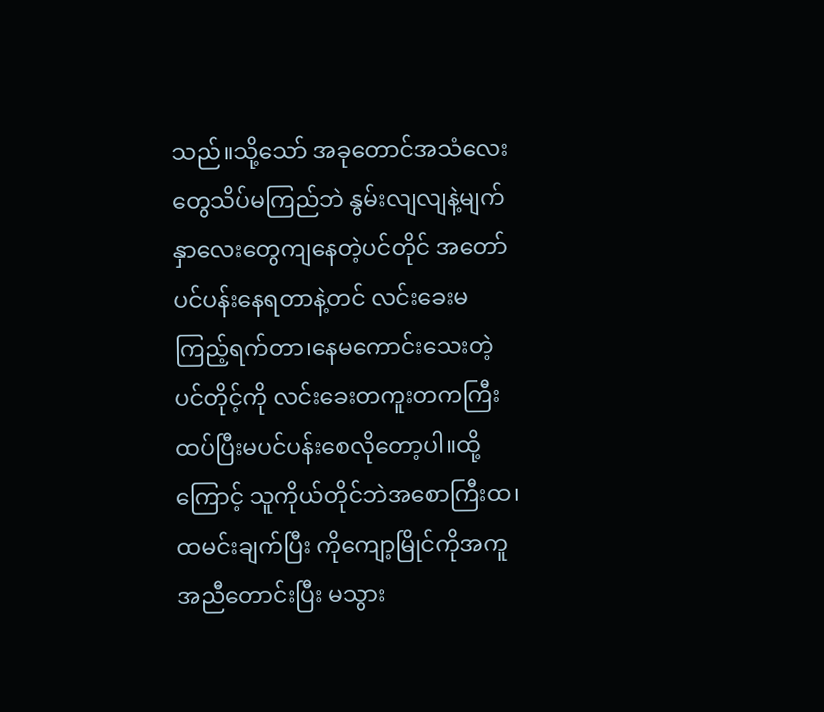သည်။သို့သော် အခုတောင်အသံလေးတွေသိပ်မကြည်ဘဲ နွမ်းလျလျနဲ့မျက်နှာလေးတွေကျနေတဲ့ပင်တိုင် အတော်ပင်ပန်းနေရတာနဲ့တင် လင်းခေးမကြည့်ရက်တာ၊နေမကောင်းသေးတဲ့ပင်တိုင့်ကို လင်းခေးတကူးတကကြီးထပ်ပြီးမပင်ပန်းစေလိုတော့ပါ။ထို့ကြောင့် သူကိုယ်တိုင်ဘဲအစောကြီးထ၊ထမင်းချက်ပြီး ကိုကျော့မြိုင်ကိုအကူအညီတောင်းပြီး မသွား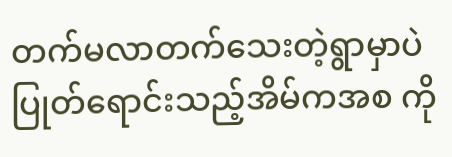တက်မလာတက်သေးတဲ့ရွာမှာပဲပြုတ်ရောင်းသည့်အိမ်ကအစ ကို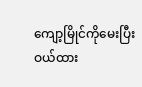ကျော့မြိုင်ကိုမေးပြီးဝယ်ထား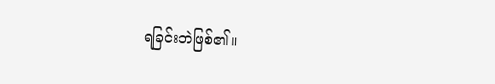ရခြင်းဘဲဖြစ်၏။